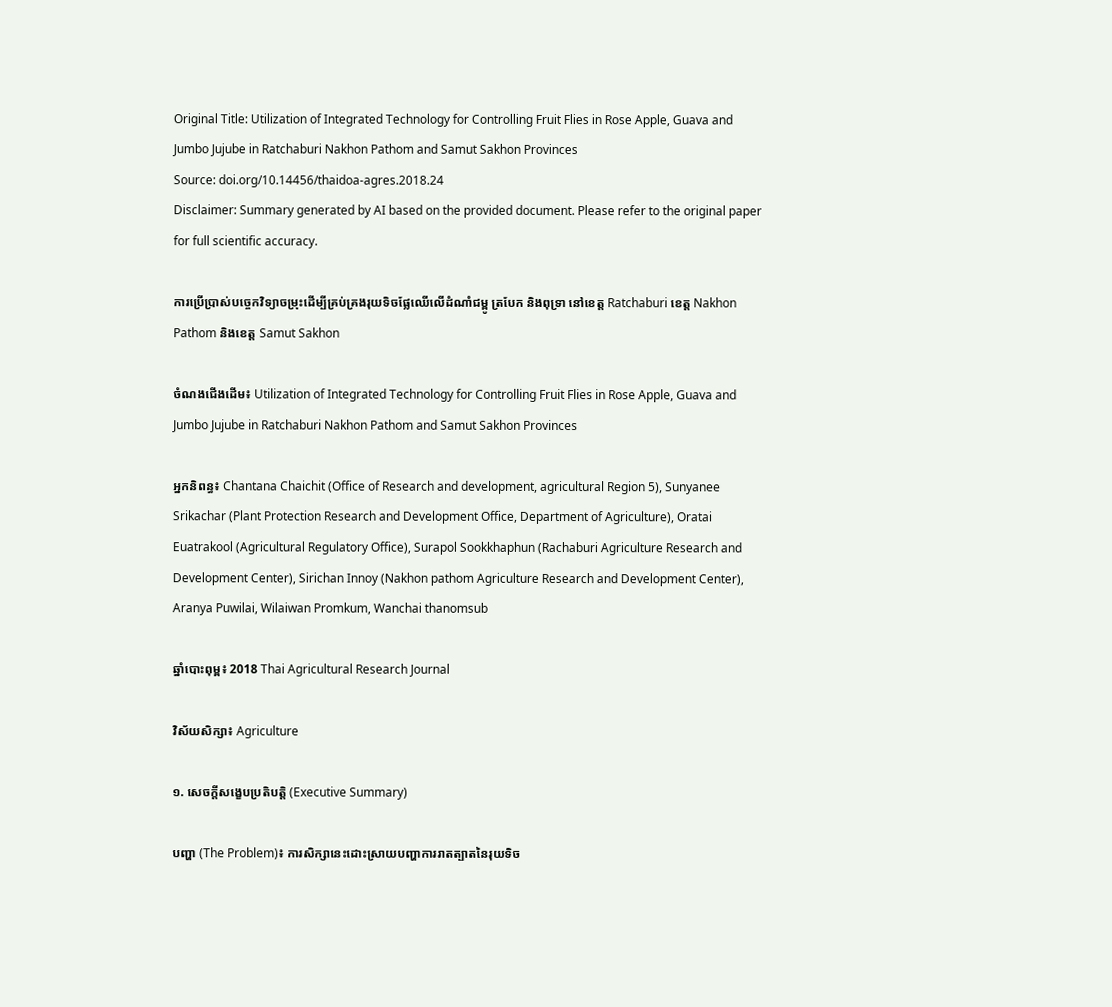Original Title: Utilization of Integrated Technology for Controlling Fruit Flies in Rose Apple, Guava and Jumbo Jujube in Ratchaburi Nakhon Pathom and Samut Sakhon Provinces
Source: doi.org/10.14456/thaidoa-agres.2018.24
Disclaimer: Summary generated by AI based on the provided document. Please refer to the original paper for full scientific accuracy.

ការប្រើប្រាស់បច្ចេកវិទ្យាចម្រុះដើម្បីគ្រប់គ្រងរុយទិចផ្លែឈើលើដំណាំជម្ពូ ត្របែក និងពុទ្រា នៅខេត្ត Ratchaburi ខេត្ត Nakhon Pathom និងខេត្ត Samut Sakhon

ចំណងជើងដើម៖ Utilization of Integrated Technology for Controlling Fruit Flies in Rose Apple, Guava and Jumbo Jujube in Ratchaburi Nakhon Pathom and Samut Sakhon Provinces

អ្នកនិពន្ធ៖ Chantana Chaichit (Office of Research and development, agricultural Region 5), Sunyanee Srikachar (Plant Protection Research and Development Office, Department of Agriculture), Oratai Euatrakool (Agricultural Regulatory Office), Surapol Sookkhaphun (Rachaburi Agriculture Research and Development Center), Sirichan Innoy (Nakhon pathom Agriculture Research and Development Center), Aranya Puwilai, Wilaiwan Promkum, Wanchai thanomsub

ឆ្នាំបោះពុម្ព៖ 2018 Thai Agricultural Research Journal

វិស័យសិក្សា៖ Agriculture

១. សេចក្តីសង្ខេបប្រតិបត្តិ (Executive Summary)

បញ្ហា (The Problem)៖ ការសិក្សានេះដោះស្រាយបញ្ហាការរាតត្បាតនៃរុយទិច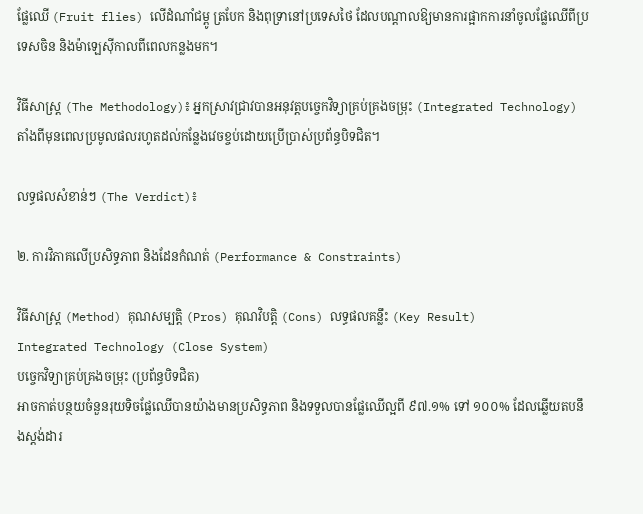ផ្លែឈើ (Fruit flies) លើដំណាំជម្ពូ ត្របែក និងពុទ្រានៅប្រទេសថៃ ដែលបណ្តាលឱ្យមានការផ្អាកការនាំចូលផ្លែឈើពីប្រទេសចិន និងម៉ាឡេស៊ីកាលពីពេលកន្លងមក។

វិធីសាស្ត្រ (The Methodology)៖ អ្នកស្រាវជ្រាវបានអនុវត្តបច្ចេកវិទ្យាគ្រប់គ្រងចម្រុះ (Integrated Technology) តាំងពីមុនពេលប្រមូលផលរហូតដល់កន្លែងវេចខ្ចប់ដោយប្រើប្រាស់ប្រព័ន្ធបិទជិត។

លទ្ធផលសំខាន់ៗ (The Verdict)៖

២. ការវិភាគលើប្រសិទ្ធភាព និងដែនកំណត់ (Performance & Constraints)

វិធីសាស្ត្រ (Method) គុណសម្បត្តិ (Pros) គុណវិបត្តិ (Cons) លទ្ធផលគន្លឹះ (Key Result)
Integrated Technology (Close System)
បច្ចេកវិទ្យាគ្រប់គ្រងចម្រុះ (ប្រព័ន្ធបិទជិត)
អាចកាត់បន្ថយចំនួនរុយទិចផ្លែឈើបានយ៉ាងមានប្រសិទ្ធភាព និងទទួលបានផ្លែឈើល្អពី ៩៧.១% ទៅ ១០០% ដែលឆ្លើយតបនឹងស្តង់ដារ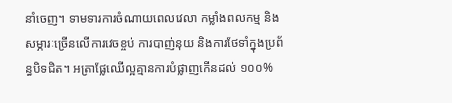នាំចេញ។ ទាមទារការចំណាយពេលវេលា កម្លាំងពលកម្ម និងសម្ភារៈច្រើនលើការវេចខ្ចប់ ការបាញ់នុយ និងការថែទាំក្នុងប្រព័ន្ធបិទជិត។ អត្រាផ្លែឈើល្អគ្មានការបំផ្លាញកើនដល់ ១០០%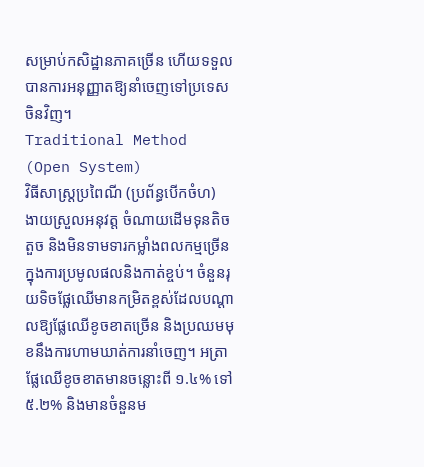សម្រាប់កសិដ្ឋានភាគច្រើន ហើយទទួលបានការអនុញ្ញាតឱ្យនាំចេញទៅប្រទេសចិនវិញ។
Traditional Method (Open System)
វិធីសាស្ត្រប្រពៃណី (ប្រព័ន្ធបើកចំហ)
ងាយស្រួលអនុវត្ត ចំណាយដើមទុនតិចតួច និងមិនទាមទារកម្លាំងពលកម្មច្រើនក្នុងការប្រមូលផលនិងកាត់ខ្ចប់។ ចំនួនរុយទិចផ្លែឈើមានកម្រិតខ្ពស់ដែលបណ្តាលឱ្យផ្លែឈើខូចខាតច្រើន និងប្រឈមមុខនឹងការហាមឃាត់ការនាំចេញ។ អត្រាផ្លែឈើខូចខាតមានចន្លោះពី ១.៤% ទៅ ៥.២% និងមានចំនួនម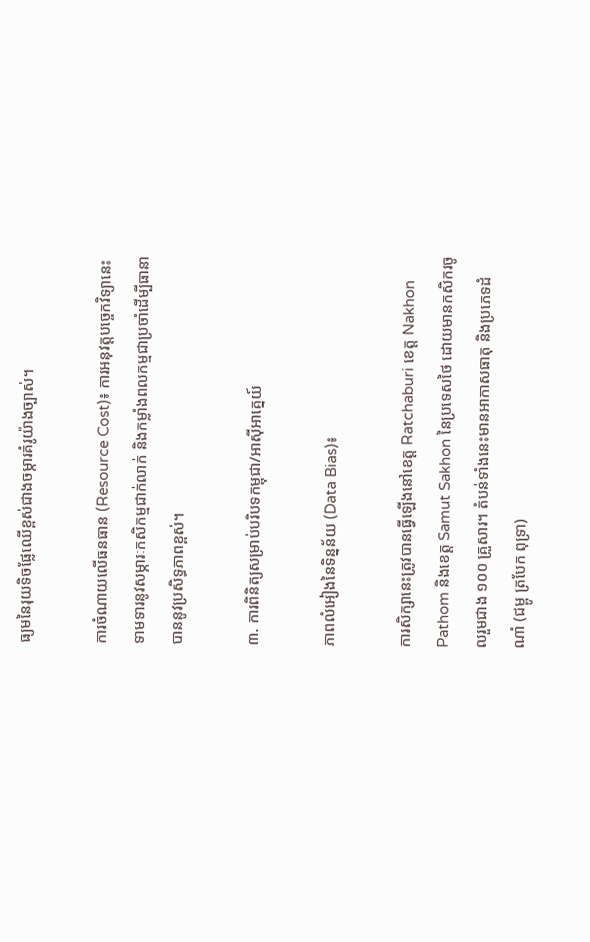ធ្យមនៃរុយទិចផ្លែឈើខ្ពស់ជាងចម្ការគំរូយ៉ាងច្បាស់។

ការចំណាយលើធនធាន (Resource Cost)៖ ការអនុវត្តបច្ចេកវិទ្យានេះទាមទារនូវសម្ភារៈកសិកម្មជាក់លាក់ និងកម្លាំងពលកម្មជាប្រចាំដើម្បីធានាបាននូវប្រសិទ្ធភាពខ្ពស់។

៣. ការពិនិត្យសម្រាប់បរិបទកម្ពុជា/អាស៊ីអាគ្នេយ៍

ភាពលំអៀងនៃទិន្នន័យ (Data Bias)៖

ការសិក្សានេះត្រូវបានធ្វើឡើងនៅខេត្ត Ratchaburi ខេត្ត Nakhon Pathom និងខេត្ត Samut Sakhon នៃប្រទេសថៃ ដោយមានកសិករចូលរួមជាង ១០០ គ្រួសារ។ តំបន់ទាំងនេះមានអាកាសធាតុ និងប្រភេទដំណាំ (ជម្ពូ ត្របែក ពុទ្រា)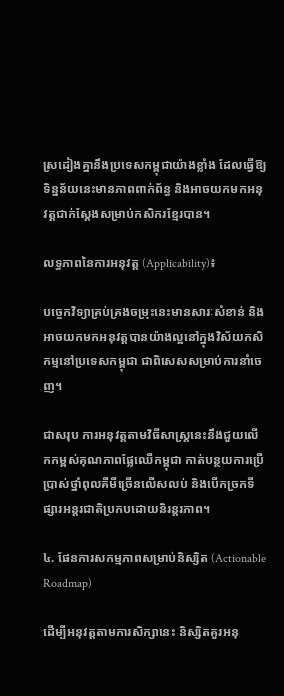ស្រដៀងគ្នានឹងប្រទេសកម្ពុជាយ៉ាងខ្លាំង ដែលធ្វើឱ្យទិន្នន័យនេះមានភាពពាក់ព័ន្ធ និងអាចយកមកអនុវត្តជាក់ស្តែងសម្រាប់កសិករខ្មែរបាន។

លទ្ធភាពនៃការអនុវត្ត (Applicability)៖

បច្ចេកវិទ្យាគ្រប់គ្រងចម្រុះនេះមានសារៈសំខាន់ និងអាចយកមកអនុវត្តបានយ៉ាងល្អនៅក្នុងវិស័យកសិកម្មនៅប្រទេសកម្ពុជា ជាពិសេសសម្រាប់ការនាំចេញ។

ជាសរុប ការអនុវត្តតាមវិធីសាស្ត្រនេះនឹងជួយលើកកម្ពស់គុណភាពផ្លែឈើកម្ពុជា កាត់បន្ថយការប្រើប្រាស់ថ្នាំពុលគីមីច្រើនលើសលប់ និងបើកច្រកទីផ្សារអន្តរជាតិប្រកបដោយនិរន្តរភាព។

៤. ផែនការសកម្មភាពសម្រាប់និស្សិត (Actionable Roadmap)

ដើម្បីអនុវត្តតាមការសិក្សានេះ និស្សិតគួរអនុ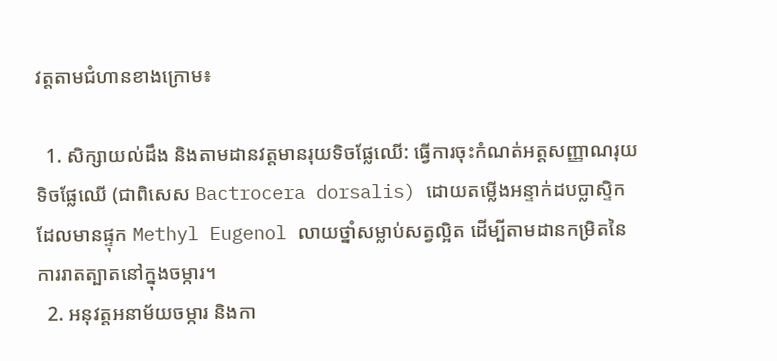វត្តតាមជំហានខាងក្រោម៖

  1. សិក្សាយល់ដឹង និងតាមដានវត្តមានរុយទិចផ្លែឈើ: ធ្វើការចុះកំណត់អត្តសញ្ញាណរុយទិចផ្លែឈើ (ជាពិសេស Bactrocera dorsalis) ដោយតម្លើងអន្ទាក់ដបប្លាស្ទិកដែលមានផ្ទុក Methyl Eugenol លាយថ្នាំសម្លាប់សត្វល្អិត ដើម្បីតាមដានកម្រិតនៃការរាតត្បាតនៅក្នុងចម្ការ។
  2. អនុវត្តអនាម័យចម្ការ និងកា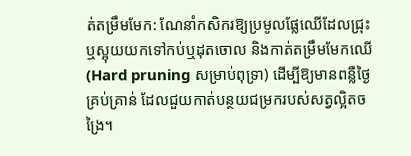ត់តម្រឹមមែក: ណែនាំកសិករឱ្យប្រមូលផ្លែឈើដែលជ្រុះ ឬស្អុយយកទៅកប់ឬដុតចោល និងកាត់តម្រឹមមែកឈើ (Hard pruning សម្រាប់ពុទ្រា) ដើម្បីឱ្យមានពន្លឺថ្ងៃគ្រប់គ្រាន់ ដែលជួយកាត់បន្ថយជម្រករបស់សត្វល្អិតចង្រៃ។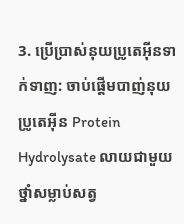3. ប្រើប្រាស់នុយប្រូតេអ៊ីនទាក់ទាញ: ចាប់ផ្តើមបាញ់នុយប្រូតេអ៊ីន Protein Hydrolysate លាយជាមួយថ្នាំសម្លាប់សត្វ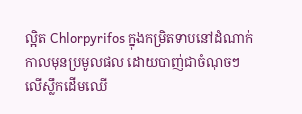ល្អិត Chlorpyrifos ក្នុងកម្រិតទាបនៅដំណាក់កាលមុនប្រមូលផល ដោយបាញ់ជាចំណុចៗលើស្លឹកដើមឈើ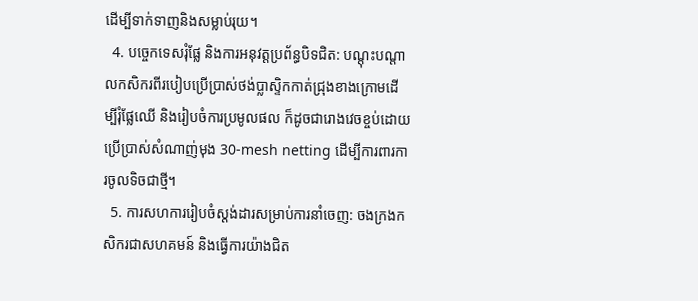ដើម្បីទាក់ទាញនិងសម្លាប់រុយ។
  4. បច្ចេកទេសរុំផ្លែ និងការអនុវត្តប្រព័ន្ធបិទជិត: បណ្តុះបណ្តាលកសិករពីរបៀបប្រើប្រាស់ថង់ប្លាស្ទិកកាត់ជ្រុងខាងក្រោមដើម្បីរុំផ្លែឈើ និងរៀបចំការប្រមូលផល ក៏ដូចជារោងវេចខ្ចប់ដោយប្រើប្រាស់សំណាញ់មុង 30-mesh netting ដើម្បីការពារការចូលទិចជាថ្មី។
  5. ការសហការរៀបចំស្តង់ដារសម្រាប់ការនាំចេញ: ចងក្រងកសិករជាសហគមន៍ និងធ្វើការយ៉ាងជិត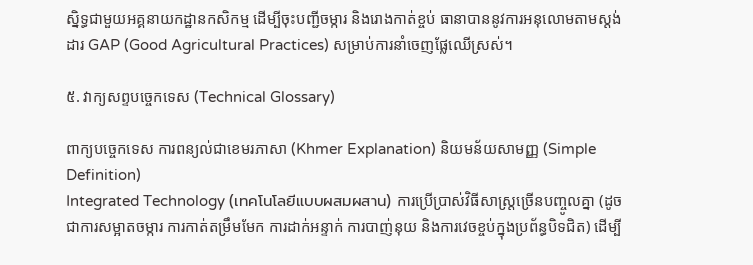ស្និទ្ធជាមួយអគ្គនាយកដ្ឋានកសិកម្ម ដើម្បីចុះបញ្ជីចម្ការ និងរោងកាត់ខ្ចប់ ធានាបាននូវការអនុលោមតាមស្តង់ដារ GAP (Good Agricultural Practices) សម្រាប់ការនាំចេញផ្លែឈើស្រស់។

៥. វាក្យសព្ទបច្ចេកទេស (Technical Glossary)

ពាក្យបច្ចេកទេស ការពន្យល់ជាខេមរភាសា (Khmer Explanation) និយមន័យសាមញ្ញ (Simple Definition)
Integrated Technology (เทคโนโลยีแบบผสมผสาน) ការប្រើប្រាស់វិធីសាស្ត្រច្រើនបញ្ចូលគ្នា (ដូចជាការសម្អាតចម្ការ ការកាត់តម្រឹមមែក ការដាក់អន្ទាក់ ការបាញ់នុយ និងការវេចខ្ចប់ក្នុងប្រព័ន្ធបិទជិត) ដើម្បី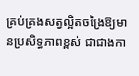គ្រប់គ្រងសត្វល្អិតចង្រៃឱ្យមានប្រសិទ្ធភាពខ្ពស់ ជាជាងកា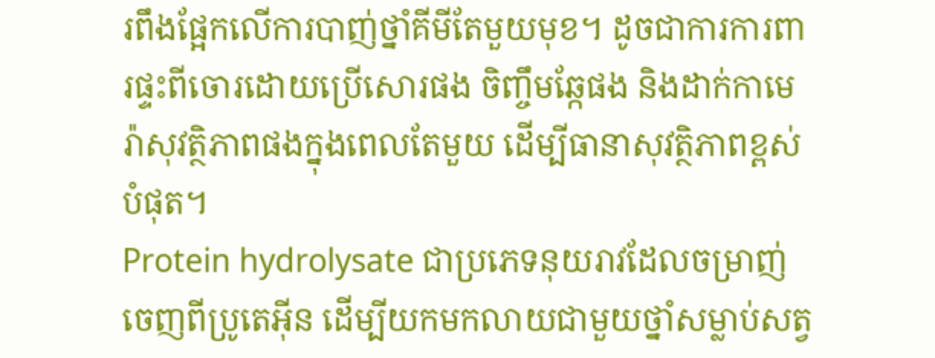រពឹងផ្អែកលើការបាញ់ថ្នាំគីមីតែមួយមុខ។ ដូចជាការការពារផ្ទះពីចោរដោយប្រើសោរផង ចិញ្ចឹមឆ្កែផង និងដាក់កាមេរ៉ាសុវត្ថិភាពផងក្នុងពេលតែមួយ ដើម្បីធានាសុវត្ថិភាពខ្ពស់បំផុត។
Protein hydrolysate ជាប្រភេទនុយរាវដែលចម្រាញ់ចេញពីប្រូតេអ៊ីន ដើម្បីយកមកលាយជាមួយថ្នាំសម្លាប់សត្វ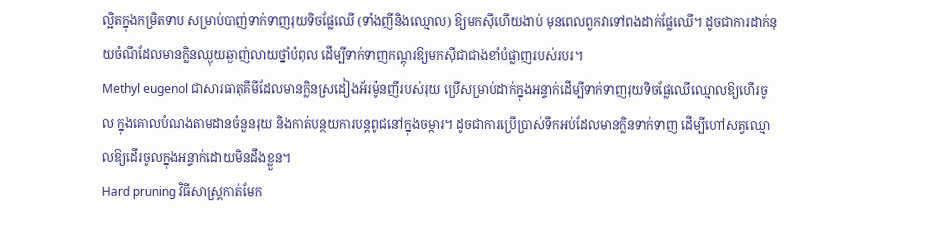ល្អិតក្នុងកម្រិតទាប សម្រាប់បាញ់ទាក់ទាញរុយទិចផ្លែឈើ (ទាំងញីនិងឈ្មោល) ឱ្យមកស៊ីហើយងាប់ មុនពេលពួកវាទៅពងដាក់ផ្លែឈើ។ ដូចជាការដាក់នុយចំណីដែលមានក្លិនឈ្ងុយឆ្ងាញ់លាយថ្នាំបំពុល ដើម្បីទាក់ទាញកណ្តុរឱ្យមកស៊ីជាជាងខាំបំផ្លាញរបស់របរ។
Methyl eugenol ជាសារធាតុគីមីដែលមានក្លិនស្រដៀងអ័រម៉ូនញីរបស់រុយ ប្រើសម្រាប់ដាក់ក្នុងអន្ទាក់ដើម្បីទាក់ទាញរុយទិចផ្លែឈើឈ្មោលឱ្យហើរចូល ក្នុងគោលបំណងតាមដានចំនួនរុយ និងកាត់បន្ថយការបន្តពូជនៅក្នុងចម្ការ។ ដូចជាការប្រើប្រាស់ទឹកអប់ដែលមានក្លិនទាក់ទាញ ដើម្បីហៅសត្វឈ្មោលឱ្យដើរចូលក្នុងអន្ទាក់ដោយមិនដឹងខ្លួន។
Hard pruning វិធីសាស្ត្រកាត់មែក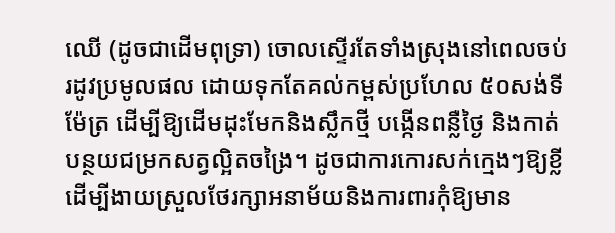ឈើ (ដូចជាដើមពុទ្រា) ចោលស្ទើរតែទាំងស្រុងនៅពេលចប់រដូវប្រមូលផល ដោយទុកតែគល់កម្ពស់ប្រហែល ៥០សង់ទីម៉ែត្រ ដើម្បីឱ្យដើមដុះមែកនិងស្លឹកថ្មី បង្កើនពន្លឺថ្ងៃ និងកាត់បន្ថយជម្រកសត្វល្អិតចង្រៃ។ ដូចជាការកោរសក់ក្មេងៗឱ្យខ្លី ដើម្បីងាយស្រួលថែរក្សាអនាម័យនិងការពារកុំឱ្យមាន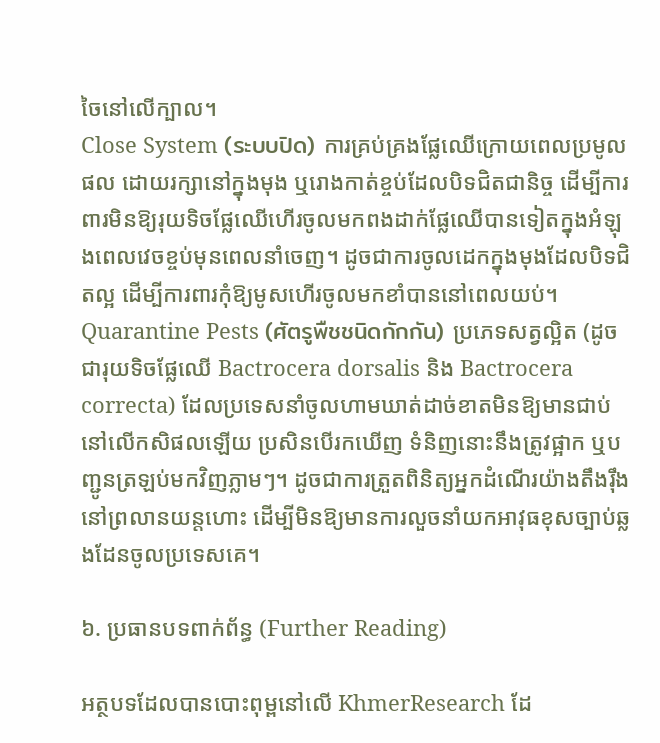ចៃនៅលើក្បាល។
Close System (ระบบปิด) ការគ្រប់គ្រងផ្លែឈើក្រោយពេលប្រមូលផល ដោយរក្សានៅក្នុងមុង ឬរោងកាត់ខ្ចប់ដែលបិទជិតជានិច្ច ដើម្បីការពារមិនឱ្យរុយទិចផ្លែឈើហើរចូលមកពងដាក់ផ្លែឈើបានទៀតក្នុងអំឡុងពេលវេចខ្ចប់មុនពេលនាំចេញ។ ដូចជាការចូលដេកក្នុងមុងដែលបិទជិតល្អ ដើម្បីការពារកុំឱ្យមូសហើរចូលមកខាំបាននៅពេលយប់។
Quarantine Pests (ศัตรูพืชชนิดกักกัน) ប្រភេទសត្វល្អិត (ដូចជារុយទិចផ្លែឈើ Bactrocera dorsalis និង Bactrocera correcta) ដែលប្រទេសនាំចូលហាមឃាត់ដាច់ខាតមិនឱ្យមានជាប់នៅលើកសិផលឡើយ ប្រសិនបើរកឃើញ ទំនិញនោះនឹងត្រូវផ្អាក ឬបញ្ជូនត្រឡប់មកវិញភ្លាមៗ។ ដូចជាការត្រួតពិនិត្យអ្នកដំណើរយ៉ាងតឹងរ៉ឹងនៅព្រលានយន្តហោះ ដើម្បីមិនឱ្យមានការលួចនាំយកអាវុធខុសច្បាប់ឆ្លងដែនចូលប្រទេសគេ។

៦. ប្រធានបទពាក់ព័ន្ធ (Further Reading)

អត្ថបទដែលបានបោះពុម្ពនៅលើ KhmerResearch ដែ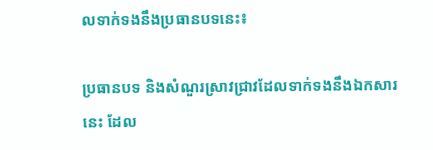លទាក់ទងនឹងប្រធានបទនេះ៖

ប្រធានបទ និងសំណួរស្រាវជ្រាវដែលទាក់ទងនឹងឯកសារនេះ ដែល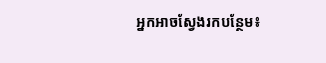អ្នកអាចស្វែងរកបន្ថែម៖